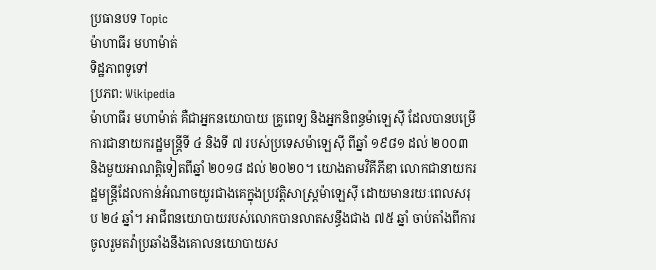ប្រធានបទ Topic
ម៉ាហាធីរ មហាម៉ាត់
ទិដ្ឋភាពទូទៅ
ប្រភព: Wikipedia
ម៉ាហាធីរ មហាម៉ាត់ គឺជាអ្នកនយោបាយ គ្រូពេទ្យ និងអ្នកនិពន្ធម៉ាឡេស៊ី ដែលបានបម្រើការជានាយករដ្ឋមន្ត្រីទី ៤ និងទី ៧ របស់ប្រទេសម៉ាឡេស៊ី ពីឆ្នាំ ១៩៨១ ដល់ ២០០៣ និងមួយអាណត្តិទៀតពីឆ្នាំ ២០១៨ ដល់ ២០២០។ យោងតាមវិគីភីឌា លោកជានាយករដ្ឋមន្ត្រីដែលកាន់អំណាចយូរជាងគេក្នុងប្រវត្តិសាស្ត្រម៉ាឡេស៊ី ដោយមានរយៈពេលសរុប ២៤ ឆ្នាំ។ អាជីពនយោបាយរបស់លោកបានលាតសន្ធឹងជាង ៧៥ ឆ្នាំ ចាប់តាំងពីការចូលរួមតវ៉ាប្រឆាំងនឹងគោលនយោបាយស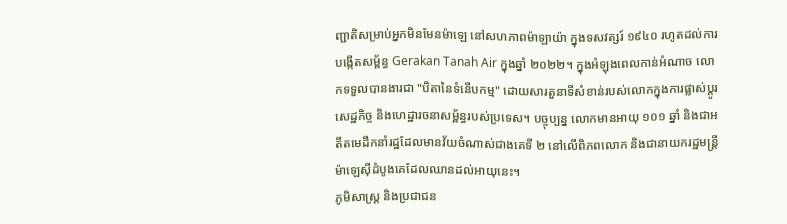ញ្ជាតិសម្រាប់អ្នកមិនមែនម៉ាឡេ នៅសហភាពម៉ាឡាយ៉ា ក្នុងទសវត្សរ៍ ១៩៤០ រហូតដល់ការបង្កើតសម្ព័ន្ធ Gerakan Tanah Air ក្នុងឆ្នាំ ២០២២។ ក្នុងអំឡុងពេលកាន់អំណាច លោកទទួលបានងារជា "បិតានៃទំនើបកម្ម" ដោយសារតួនាទីសំខាន់របស់លោកក្នុងការផ្លាស់ប្តូរសេដ្ឋកិច្ច និងហេដ្ឋារចនាសម្ព័ន្ធរបស់ប្រទេស។ បច្ចុប្បន្ន លោកមានអាយុ ១០១ ឆ្នាំ និងជាអតីតមេដឹកនាំរដ្ឋដែលមានវ័យចំណាស់ជាងគេទី ២ នៅលើពិភពលោក និងជានាយករដ្ឋមន្ត្រីម៉ាឡេស៊ីដំបូងគេដែលឈានដល់អាយុនេះ។
ភូមិសាស្ត្រ និងប្រជាជន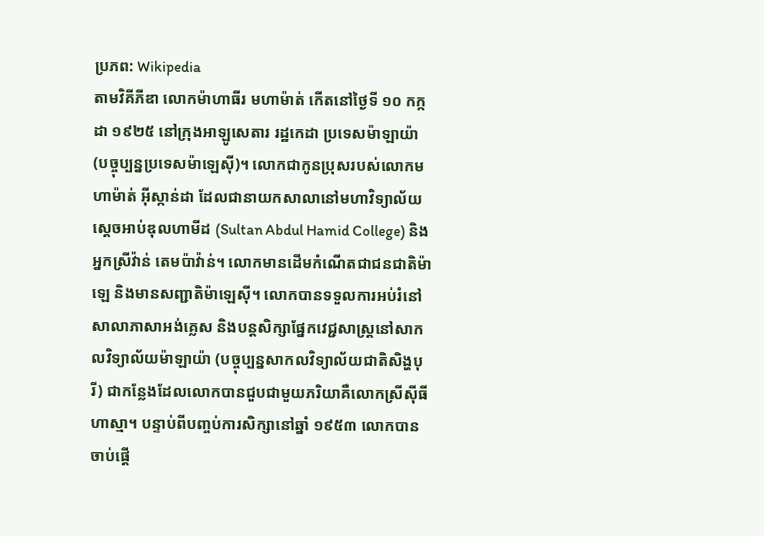ប្រភព: Wikipedia
តាមវិគីភីឌា លោកម៉ាហាធីរ មហាម៉ាត់ កើតនៅថ្ងៃទី ១០ កក្កដា ១៩២៥ នៅក្រុងអាឡូសេតារ រដ្ឋកេដា ប្រទេសម៉ាឡាយ៉ា (បច្ចុប្បន្នប្រទេសម៉ាឡេស៊ី)។ លោកជាកូនប្រុសរបស់លោកមហាម៉ាត់ អ៊ីស្កាន់ដា ដែលជានាយកសាលានៅមហាវិទ្យាល័យស្តេចអាប់ឌុលហាមីដ (Sultan Abdul Hamid College) និងអ្នកស្រីវ៉ាន់ តេមប៉ាវ៉ាន់។ លោកមានដើមកំណើតជាជនជាតិម៉ាឡេ និងមានសញ្ជាតិម៉ាឡេស៊ី។ លោកបានទទួលការអប់រំនៅសាលាភាសាអង់គ្លេស និងបន្តសិក្សាផ្នែកវេជ្ជសាស្ត្រនៅសាកលវិទ្យាល័យម៉ាឡាយ៉ា (បច្ចុប្បន្នសាកលវិទ្យាល័យជាតិសិង្ហបុរី) ជាកន្លែងដែលលោកបានជួបជាមួយភរិយាគឺលោកស្រីស៊ីធី ហាស្មា។ បន្ទាប់ពីបញ្ចប់ការសិក្សានៅឆ្នាំ ១៩៥៣ លោកបានចាប់ផ្តើ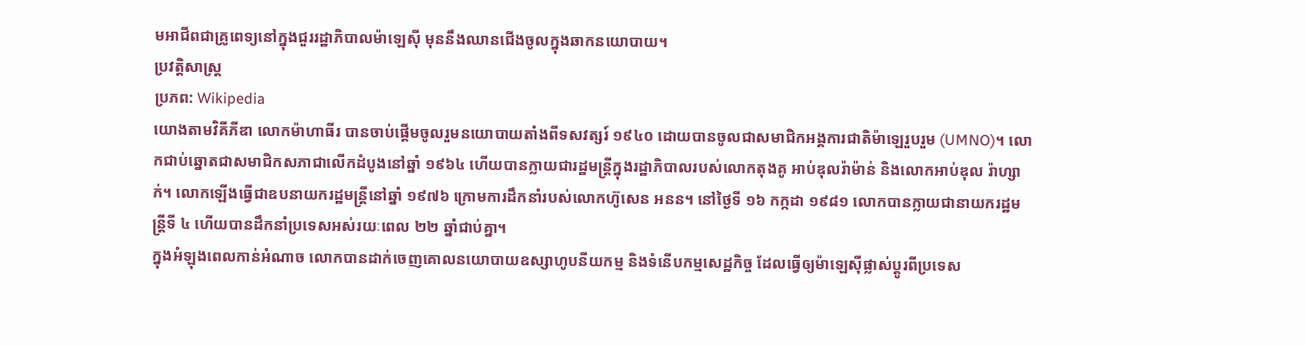មអាជីពជាគ្រូពេទ្យនៅក្នុងជួររដ្ឋាភិបាលម៉ាឡេស៊ី មុននឹងឈានជើងចូលក្នុងឆាកនយោបាយ។
ប្រវត្តិសាស្ត្រ
ប្រភព: Wikipedia
យោងតាមវិគីភីឌា លោកម៉ាហាធីរ បានចាប់ផ្តើមចូលរួមនយោបាយតាំងពីទសវត្សរ៍ ១៩៤០ ដោយបានចូលជាសមាជិកអង្គការជាតិម៉ាឡេរួបរួម (UMNO)។ លោកជាប់ឆ្នោតជាសមាជិកសភាជាលើកដំបូងនៅឆ្នាំ ១៩៦៤ ហើយបានក្លាយជារដ្ឋមន្ត្រីក្នុងរដ្ឋាភិបាលរបស់លោកតុងគូ អាប់ឌុលរ៉ាម៉ាន់ និងលោកអាប់ឌុល រ៉ាហ្សាក់។ លោកឡើងធ្វើជាឧបនាយករដ្ឋមន្ត្រីនៅឆ្នាំ ១៩៧៦ ក្រោមការដឹកនាំរបស់លោកហ៊ូសេន អនន។ នៅថ្ងៃទី ១៦ កក្កដា ១៩៨១ លោកបានក្លាយជានាយករដ្ឋមន្ត្រីទី ៤ ហើយបានដឹកនាំប្រទេសអស់រយៈពេល ២២ ឆ្នាំជាប់គ្នា។
ក្នុងអំឡុងពេលកាន់អំណាច លោកបានដាក់ចេញគោលនយោបាយឧស្សាហូបនីយកម្ម និងទំនើបកម្មសេដ្ឋកិច្ច ដែលធ្វើឲ្យម៉ាឡេស៊ីផ្លាស់ប្តូរពីប្រទេស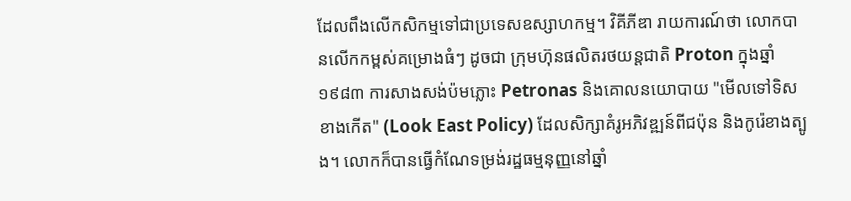ដែលពឹងលើកសិកម្មទៅជាប្រទេសឧស្សាហកម្ម។ វិគីភីឌា រាយការណ៍ថា លោកបានលើកកម្ពស់គម្រោងធំៗ ដូចជា ក្រុមហ៊ុនផលិតរថយន្តជាតិ Proton ក្នុងឆ្នាំ ១៩៨៣ ការសាងសង់ប៉មភ្លោះ Petronas និងគោលនយោបាយ "មើលទៅទិសខាងកើត" (Look East Policy) ដែលសិក្សាគំរូអភិវឌ្ឍន៍ពីជប៉ុន និងកូរ៉េខាងត្បូង។ លោកក៏បានធ្វើកំណែទម្រង់រដ្ឋធម្មនុញ្ញនៅឆ្នាំ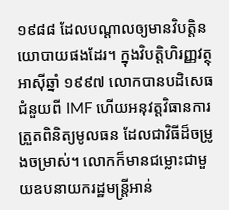១៩៨៨ ដែលបណ្តាលឲ្យមានវិបត្តិនយោបាយផងដែរ។ ក្នុងវិបត្តិហិរញ្ញវត្ថុអាស៊ីឆ្នាំ ១៩៩៧ លោកបានបដិសេធជំនួយពី IMF ហើយអនុវត្តវិធានការត្រួតពិនិត្យមូលធន ដែលជាវិធីដ៏ចម្រូងចម្រាស់។ លោកក៏មានជម្លោះជាមួយឧបនាយករដ្ឋមន្ត្រីអាន់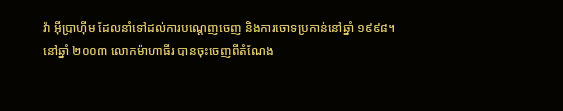វ៉ា អ៊ីប្រាហ៊ីម ដែលនាំទៅដល់ការបណ្តេញចេញ និងការចោទប្រកាន់នៅឆ្នាំ ១៩៩៨។
នៅឆ្នាំ ២០០៣ លោកម៉ាហាធីរ បានចុះចេញពីតំណែង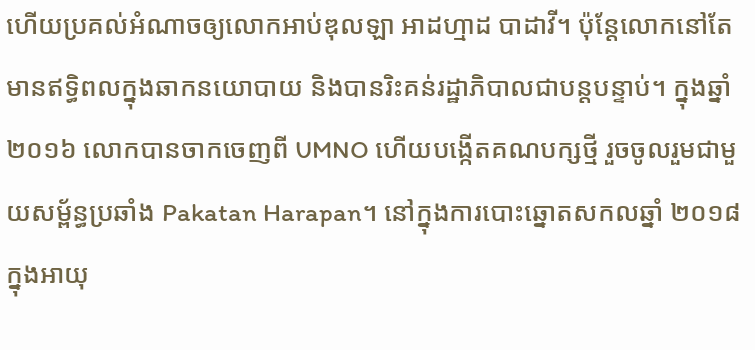ហើយប្រគល់អំណាចឲ្យលោកអាប់ឌុលឡា អាដហ្មាដ បាដាវី។ ប៉ុន្តែលោកនៅតែមានឥទ្ធិពលក្នុងឆាកនយោបាយ និងបានរិះគន់រដ្ឋាភិបាលជាបន្តបន្ទាប់។ ក្នុងឆ្នាំ ២០១៦ លោកបានចាកចេញពី UMNO ហើយបង្កើតគណបក្សថ្មី រួចចូលរួមជាមួយសម្ព័ន្ធប្រឆាំង Pakatan Harapan។ នៅក្នុងការបោះឆ្នោតសកលឆ្នាំ ២០១៨ ក្នុងអាយុ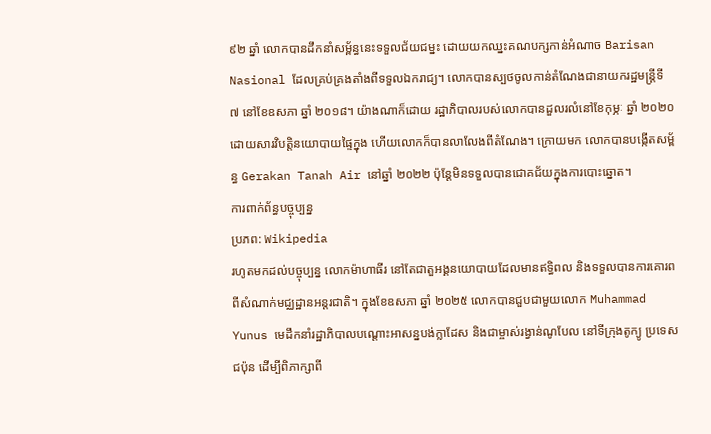៩២ ឆ្នាំ លោកបានដឹកនាំសម្ព័ន្ធនេះទទួលជ័យជម្នះ ដោយយកឈ្នះគណបក្សកាន់អំណាច Barisan Nasional ដែលគ្រប់គ្រងតាំងពីទទួលឯករាជ្យ។ លោកបានស្បថចូលកាន់តំណែងជានាយករដ្ឋមន្ត្រីទី ៧ នៅខែឧសភា ឆ្នាំ ២០១៨។ យ៉ាងណាក៏ដោយ រដ្ឋាភិបាលរបស់លោកបានដួលរលំនៅខែកុម្ភៈ ឆ្នាំ ២០២០ ដោយសារវិបត្តិនយោបាយផ្ទៃក្នុង ហើយលោកក៏បានលាលែងពីតំណែង។ ក្រោយមក លោកបានបង្កើតសម្ព័ន្ធ Gerakan Tanah Air នៅឆ្នាំ ២០២២ ប៉ុន្តែមិនទទួលបានជោគជ័យក្នុងការបោះឆ្នោត។
ការពាក់ព័ន្ធបច្ចុប្បន្ន
ប្រភព: Wikipedia
រហូតមកដល់បច្ចុប្បន្ន លោកម៉ាហាធីរ នៅតែជាតួអង្គនយោបាយដែលមានឥទ្ធិពល និងទទួលបានការគោរពពីសំណាក់មជ្ឈដ្ឋានអន្តរជាតិ។ ក្នុងខែឧសភា ឆ្នាំ ២០២៥ លោកបានជួបជាមួយលោក Muhammad Yunus មេដឹកនាំរដ្ឋាភិបាលបណ្តោះអាសន្នបង់ក្លាដែស និងជាម្ចាស់រង្វាន់ណូបែល នៅទីក្រុងតូក្យូ ប្រទេសជប៉ុន ដើម្បីពិភាក្សាពី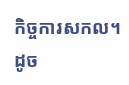កិច្ចការសកល។ ដូច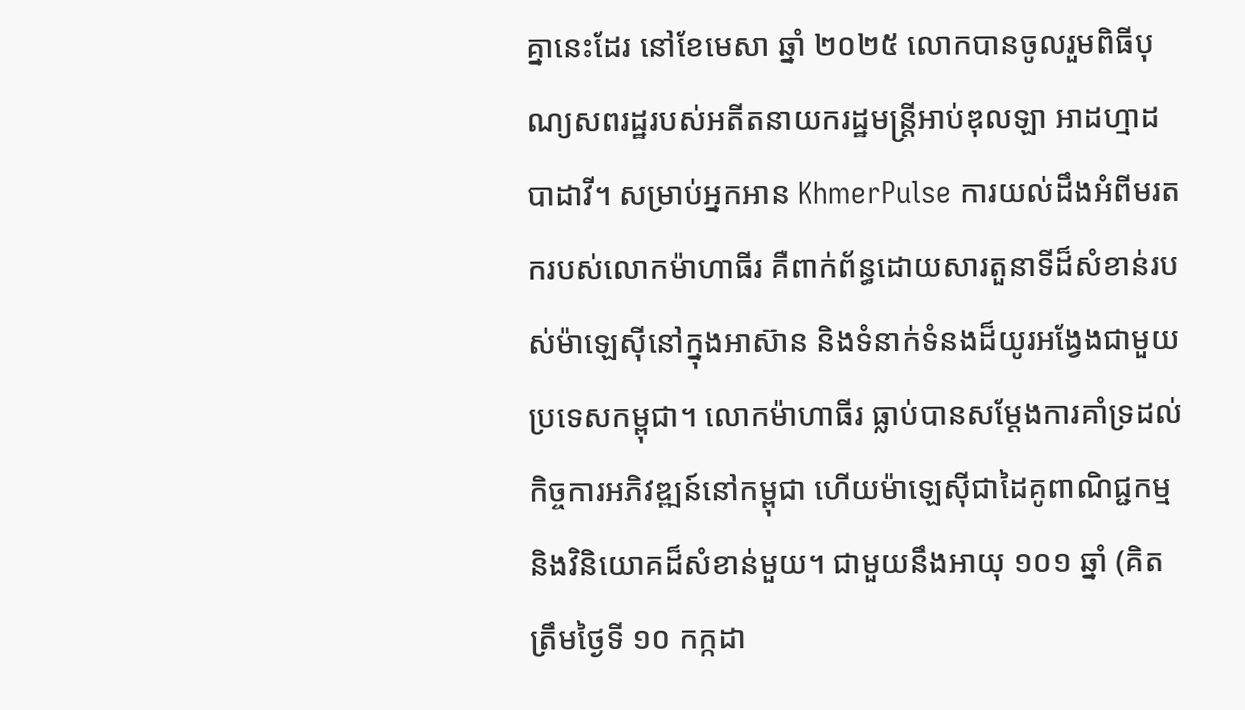គ្នានេះដែរ នៅខែមេសា ឆ្នាំ ២០២៥ លោកបានចូលរួមពិធីបុណ្យសពរដ្ឋរបស់អតីតនាយករដ្ឋមន្ត្រីអាប់ឌុលឡា អាដហ្មាដ បាដាវី។ សម្រាប់អ្នកអាន KhmerPulse ការយល់ដឹងអំពីមរតករបស់លោកម៉ាហាធីរ គឺពាក់ព័ន្ធដោយសារតួនាទីដ៏សំខាន់របស់ម៉ាឡេស៊ីនៅក្នុងអាស៊ាន និងទំនាក់ទំនងដ៏យូរអង្វែងជាមួយប្រទេសកម្ពុជា។ លោកម៉ាហាធីរ ធ្លាប់បានសម្តែងការគាំទ្រដល់កិច្ចការអភិវឌ្ឍន៍នៅកម្ពុជា ហើយម៉ាឡេស៊ីជាដៃគូពាណិជ្ជកម្ម និងវិនិយោគដ៏សំខាន់មួយ។ ជាមួយនឹងអាយុ ១០១ ឆ្នាំ (គិតត្រឹមថ្ងៃទី ១០ កក្កដា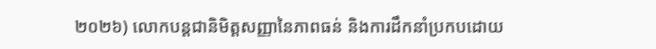២០២៦) លោកបន្តជានិមិត្តសញ្ញានៃភាពធន់ និងការដឹកនាំប្រកបដោយ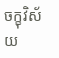ចក្ខុវិស័យ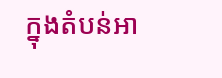ក្នុងតំបន់អា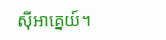ស៊ីអាគ្នេយ៍។